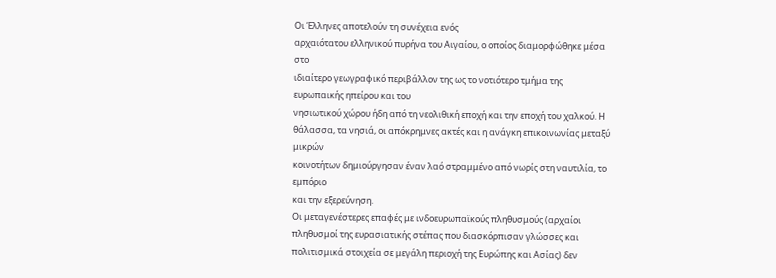Οι Έλληνες αποτελούν τη συνέχεια ενός
αρχαιότατου ελληνικού πυρήνα του Αιγαίου, ο οποίος διαμορφώθηκε μέσα στο
ιδιαίτερο γεωγραφικό περιβάλλον της ως το νοτιότερο τμήμα της ευρωπαικής ηπείρου και του
νησιωτικού χώρου ήδη από τη νεολιθική εποχή και την εποχή του χαλκού. Η
θάλασσα, τα νησιά, οι απόκρημνες ακτές και η ανάγκη επικοινωνίας μεταξύ μικρών
κοινοτήτων δημιούργησαν έναν λαό στραμμένο από νωρίς στη ναυτιλία, το εμπόριο
και την εξερεύνηση.
Οι μεταγενέστερες επαφές με ινδοευρωπαϊκούς πληθυσμούς (αρχαίοι πληθυσμοί της ευρασιατικής στέπας που διασκόρπισαν γλώσσες και πολιτισμικά στοιχεία σε μεγάλη περιοχή της Ευρώπης και Ασίας) δεν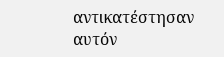αντικατέστησαν αυτόν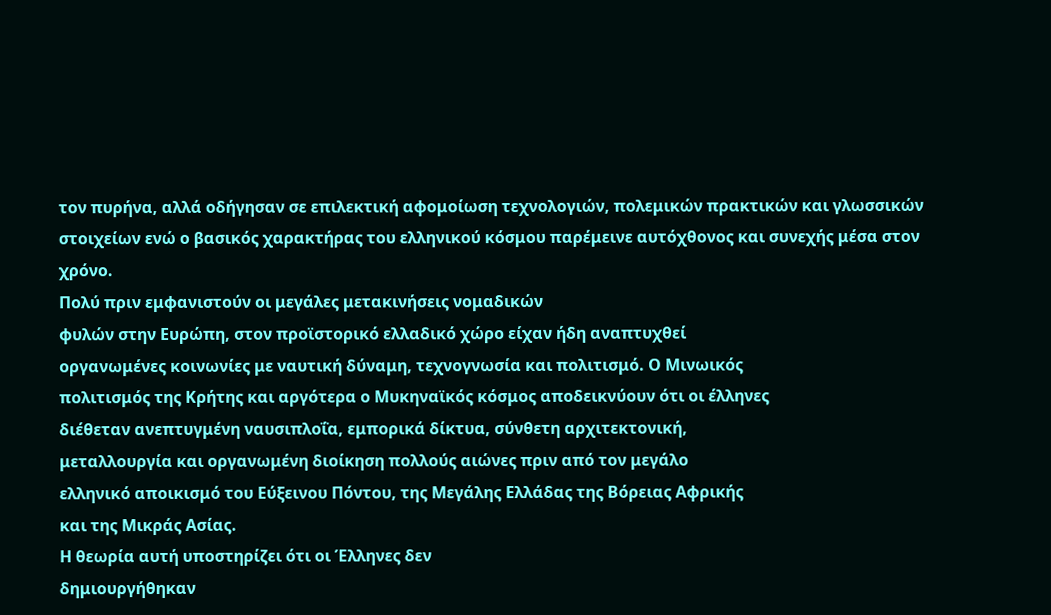τον πυρήνα, αλλά οδήγησαν σε επιλεκτική αφομοίωση τεχνολογιών, πολεμικών πρακτικών και γλωσσικών στοιχείων ενώ ο βασικός χαρακτήρας του ελληνικού κόσμου παρέμεινε αυτόχθονος και συνεχής μέσα στον χρόνο.
Πολύ πριν εμφανιστούν οι μεγάλες μετακινήσεις νομαδικών
φυλών στην Ευρώπη, στον προϊστορικό ελλαδικό χώρο είχαν ήδη αναπτυχθεί
οργανωμένες κοινωνίες με ναυτική δύναμη, τεχνογνωσία και πολιτισμό. Ο Μινωικός
πολιτισμός της Κρήτης και αργότερα ο Μυκηναϊκός κόσμος αποδεικνύουν ότι οι έλληνες
διέθεταν ανεπτυγμένη ναυσιπλοΐα, εμπορικά δίκτυα, σύνθετη αρχιτεκτονική,
μεταλλουργία και οργανωμένη διοίκηση πολλούς αιώνες πριν από τον μεγάλο
ελληνικό αποικισμό του Εύξεινου Πόντου, της Μεγάλης Ελλάδας της Βόρειας Αφρικής
και της Μικράς Ασίας.
Η θεωρία αυτή υποστηρίζει ότι οι Έλληνες δεν
δημιουργήθηκαν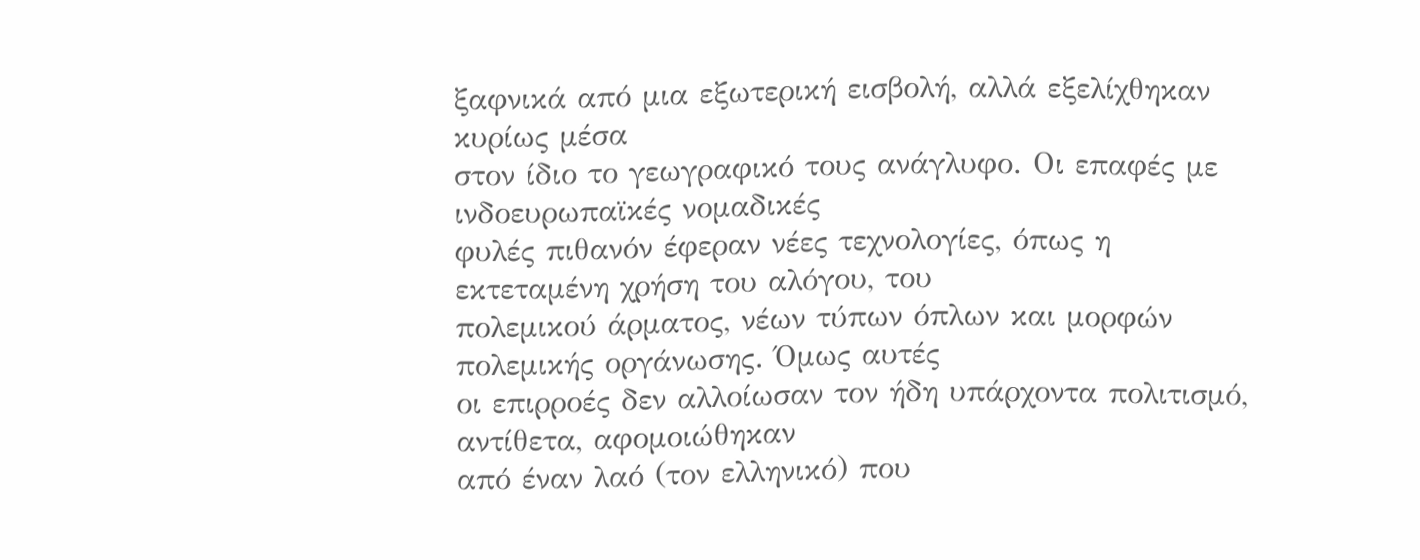ξαφνικά από μια εξωτερική εισβολή, αλλά εξελίχθηκαν κυρίως μέσα
στον ίδιο το γεωγραφικό τους ανάγλυφο. Οι επαφές με ινδοευρωπαϊκές νομαδικές
φυλές πιθανόν έφεραν νέες τεχνολογίες, όπως η εκτεταμένη χρήση του αλόγου, του
πολεμικού άρματος, νέων τύπων όπλων και μορφών πολεμικής οργάνωσης. Όμως αυτές
οι επιρροές δεν αλλοίωσαν τον ήδη υπάρχοντα πολιτισμό, αντίθετα, αφομοιώθηκαν
από έναν λαό (τον ελληνικό) που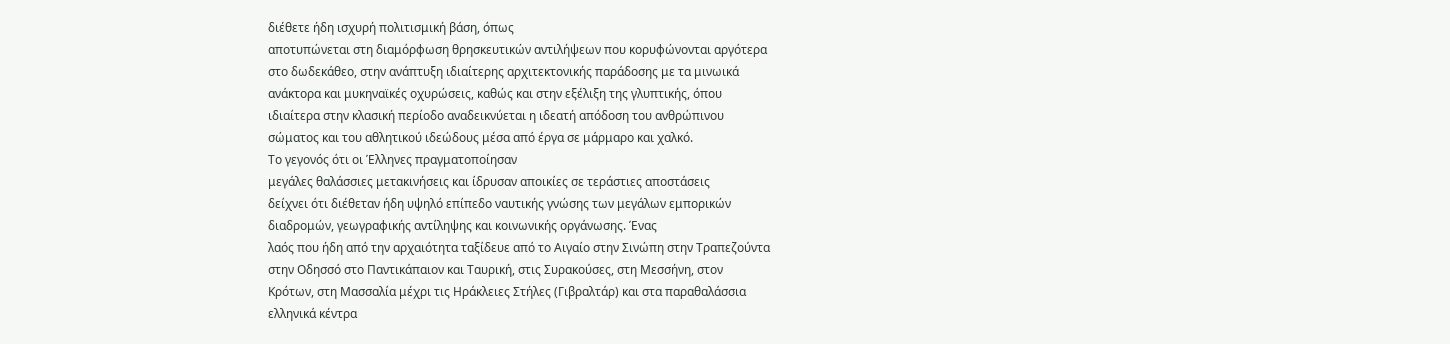διέθετε ήδη ισχυρή πολιτισμική βάση, όπως
αποτυπώνεται στη διαμόρφωση θρησκευτικών αντιλήψεων που κορυφώνονται αργότερα
στο δωδεκάθεο, στην ανάπτυξη ιδιαίτερης αρχιτεκτονικής παράδοσης με τα μινωικά
ανάκτορα και μυκηναϊκές οχυρώσεις, καθώς και στην εξέλιξη της γλυπτικής, όπου
ιδιαίτερα στην κλασική περίοδο αναδεικνύεται η ιδεατή απόδοση του ανθρώπινου
σώματος και του αθλητικού ιδεώδους μέσα από έργα σε μάρμαρο και χαλκό.
Το γεγονός ότι οι Έλληνες πραγματοποίησαν
μεγάλες θαλάσσιες μετακινήσεις και ίδρυσαν αποικίες σε τεράστιες αποστάσεις
δείχνει ότι διέθεταν ήδη υψηλό επίπεδο ναυτικής γνώσης των μεγάλων εμπορικών
διαδρομών, γεωγραφικής αντίληψης και κοινωνικής οργάνωσης. Ένας
λαός που ήδη από την αρχαιότητα ταξίδευε από το Αιγαίο στην Σινώπη στην Τραπεζούντα
στην Οδησσό στο Παντικάπαιον και Ταυρική, στις Συρακούσες, στη Μεσσήνη, στον
Κρότων, στη Μασσαλία μέχρι τις Ηράκλειες Στήλες (Γιβραλτάρ) και στα παραθαλάσσια
ελληνικά κέντρα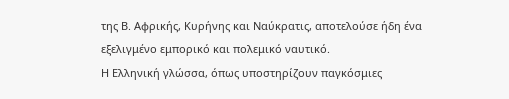της Β. Αφρικής, Κυρήνης και Ναύκρατις, αποτελούσε ήδη ένα
εξελιγμένο εμπορικό και πολεμικό ναυτικό.
Η Ελληνική γλώσσα, όπως υποστηρίζουν παγκόσμιες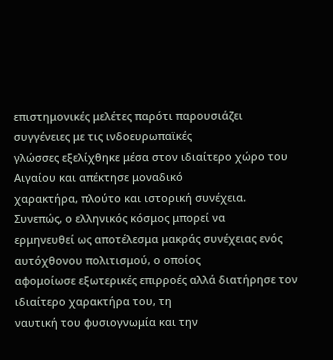επιστημονικές μελέτες παρότι παρουσιάζει συγγένειες με τις ινδοευρωπαϊκές
γλώσσες εξελίχθηκε μέσα στον ιδιαίτερο χώρο του Αιγαίου και απέκτησε μοναδικό
χαρακτήρα, πλούτο και ιστορική συνέχεια.
Συνεπώς, ο ελληνικός κόσμος μπορεί να
ερμηνευθεί ως αποτέλεσμα μακράς συνέχειας ενός αυτόχθονου πολιτισμού, ο οποίος
αφομοίωσε εξωτερικές επιρροές αλλά διατήρησε τον ιδιαίτερο χαρακτήρα του, τη
ναυτική του φυσιογνωμία και την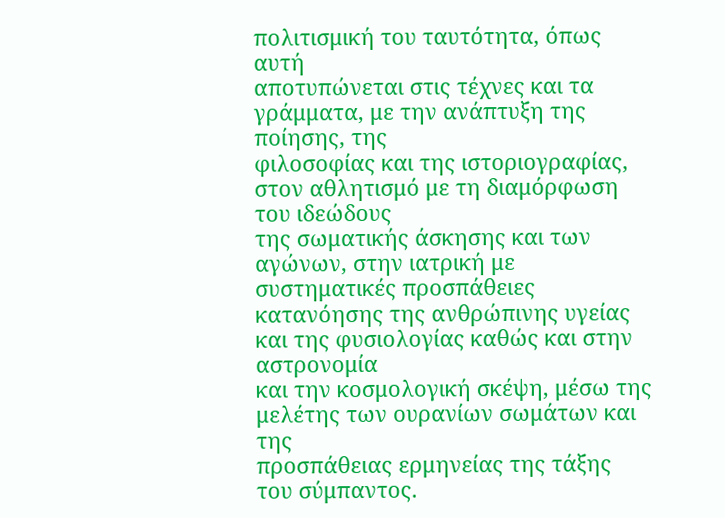πολιτισμική του ταυτότητα, όπως αυτή
αποτυπώνεται στις τέχνες και τα γράμματα, με την ανάπτυξη της ποίησης, της
φιλοσοφίας και της ιστοριογραφίας, στον αθλητισμό με τη διαμόρφωση του ιδεώδους
της σωματικής άσκησης και των αγώνων, στην ιατρική με συστηματικές προσπάθειες
κατανόησης της ανθρώπινης υγείας και της φυσιολογίας καθώς και στην αστρονομία
και την κοσμολογική σκέψη, μέσω της μελέτης των ουρανίων σωμάτων και της
προσπάθειας ερμηνείας της τάξης του σύμπαντος.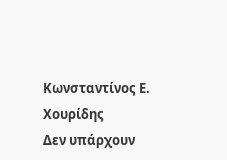Κωνσταντίνος Ε. Χουρίδης
Δεν υπάρχουν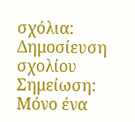σχόλια:
Δημοσίευση σχολίου
Σημείωση: Μόνο ένα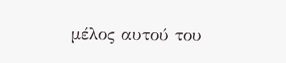μέλος αυτού του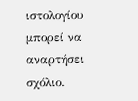ιστολογίου μπορεί να αναρτήσει σχόλιο.